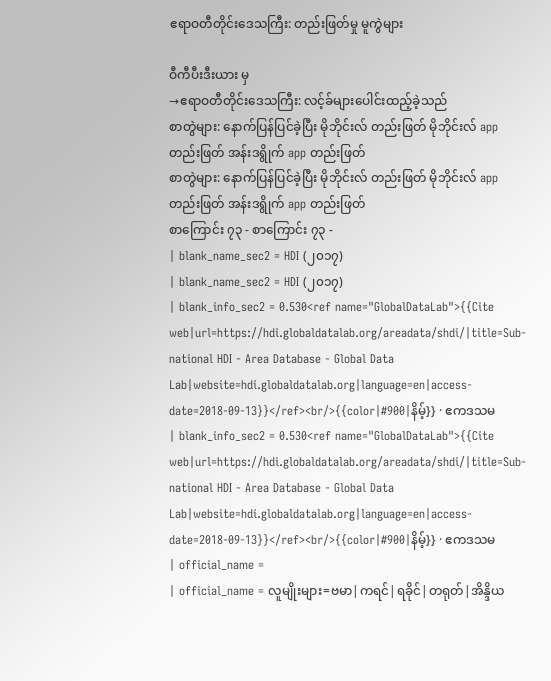ဧရာဝတီတိုင်းဒေသကြီး: တည်းဖြတ်မှု မူကွဲများ

ဝီကီပီးဒီးယား မှ
→ဧရာဝတီတိုင်းဒေသကြီး: လင့်ခ်များပေါင်းထည့်ခဲ့သည်
စာတွဲများ: နောက်ပြန်ပြင်ခဲ့ပြီး မိုဘိုင်းလ် တည်းဖြတ် မိုဘိုင်းလ် app တည်းဖြတ် အန်းဒရွိုက် app တည်းဖြတ်
စာတွဲများ: နောက်ပြန်ပြင်ခဲ့ပြီး မိုဘိုင်းလ် တည်းဖြတ် မိုဘိုင်းလ် app တည်းဖြတ် အန်းဒရွိုက် app တည်းဖြတ်
စာကြောင်း ၇၃ - စာကြောင်း ၇၃ -
| blank_name_sec2 = HDI (၂၀၁၇)
| blank_name_sec2 = HDI (၂၀၁၇)
| blank_info_sec2 = 0.530<ref name="GlobalDataLab">{{Cite web|url=https://hdi.globaldatalab.org/areadata/shdi/|title=Sub-national HDI - Area Database - Global Data Lab|website=hdi.globaldatalab.org|language=en|access-date=2018-09-13}}</ref><br/>{{color|#900|နိမ့်}} · ဧကဒသမ
| blank_info_sec2 = 0.530<ref name="GlobalDataLab">{{Cite web|url=https://hdi.globaldatalab.org/areadata/shdi/|title=Sub-national HDI - Area Database - Global Data Lab|website=hdi.globaldatalab.org|language=en|access-date=2018-09-13}}</ref><br/>{{color|#900|နိမ့်}} · ဧကဒသမ
| official_name =
| official_name = လူမျိုးများ=ဗမာ|ကရင်|ရခိုင်|တရုတ်|အိန္ဒိယ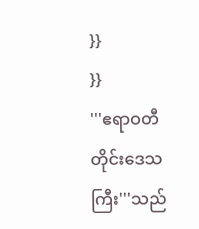}}
}}
'''ဧရာဝတီတိုင်းဒေသကြီး'''သည်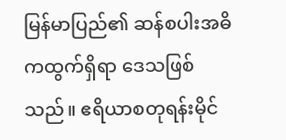မြန်မာပြည်၏ ဆန်စပါးအဓိကထွက်ရှိရာ ဒေသဖြစ်သည်။ ဧရိယာစတုရန်းမိုင်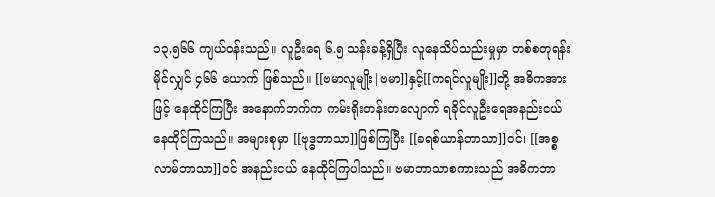၁၃,၅၆၆ ကျယ်ဝန်းသည်။ လူဦးရေ ၆.၅ သန်းခန့်ရှိပြီး လူနေသိပ်သည်းမှုမှာ တစ်စတုရန်းမိုင်လျှင် ၄၆၆ ယောက် ဖြစ်သည်။ [[ဗမာလူမျိုး|ဗမာ]]နှင့်[[ကရင်လူမျိုး]]တို့ အဓိကအားဖြင့် နေထိုင်ကြပြီး အနောက်ဘက်က ကမ်းရိုးတန်းတလျောက် ရခိုင်လူဦးရေအနည်းငယ် နေထိုင်ကြသည်။ အများစုမှာ [[ဗုဒ္ဓဘာသာ]]ဖြစ်ကြပြီး [[ခရစ်ယာန်ဘာသာ]]ဝင်၊ [[အစ္စလာမ်ဘာသာ]]ဝင် အနည်းငယ် နေထိုင်ကြပါသည်။ ဗမာဘာသာစကားသည် အဓိကဘာ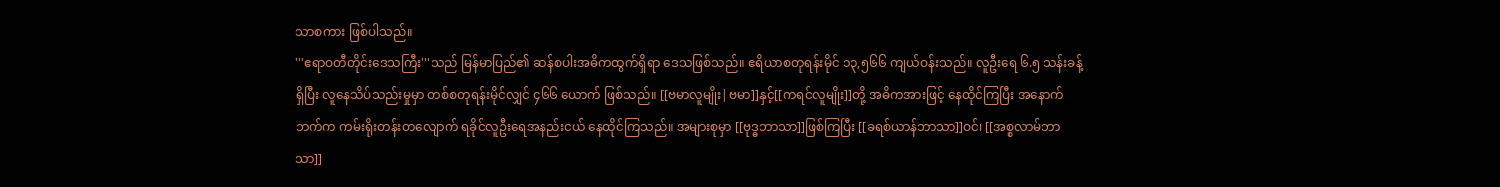သာ‌စကား ဖြစ်ပါသည်။
'''ဧရာဝတီတိုင်းဒေသကြီး'''သည် မြန်မာပြည်၏ ဆန်စပါးအဓိကထွက်ရှိရာ ဒေသဖြစ်သည်။ ဧရိယာစတုရန်းမိုင် ၁၃,၅၆၆ ကျယ်ဝန်းသည်။ လူဦးရေ ၆.၅ သန်းခန့်ရှိပြီး လူနေသိပ်သည်းမှုမှာ တစ်စတုရန်းမိုင်လျှင် ၄၆၆ ယောက် ဖြစ်သည်။ [[ဗမာလူမျိုး|ဗမာ]]နှင့်[[ကရင်လူမျိုး]]တို့ အဓိကအားဖြင့် နေထိုင်ကြပြီး အနောက်ဘက်က ကမ်းရိုးတန်းတလျောက် ရခိုင်လူဦးရေအနည်းငယ် နေထိုင်ကြသည်။ အများစုမှာ [[ဗုဒ္ဓဘာသာ]]ဖြစ်ကြပြီး [[ခရစ်ယာန်ဘာသာ]]ဝင်၊ [[အစ္စလာမ်ဘာသာ]]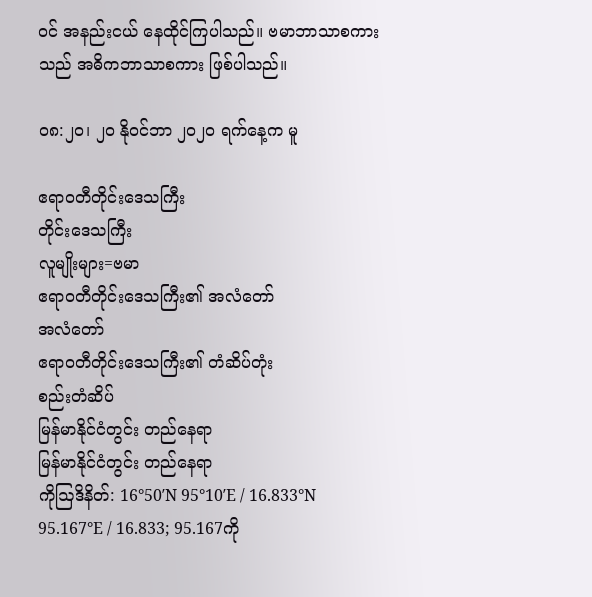ဝင် အနည်းငယ် နေထိုင်ကြပါသည်။ ဗမာဘာသာစကားသည် အဓိကဘာသာ‌စကား ဖြစ်ပါသည်။

၀၈:၂၀၊ ၂၀ နိုဝင်ဘာ ၂၀၂၀ ရက်နေ့က မူ

ဧရာဝတီတိုင်းဒေသကြီး
တိုင်းဒေသကြီး
လူမျိုးများ=ဗမာ
ဧရာဝတီတိုင်းဒေသကြီး၏ အလံတော်
အလံတော်
ဧရာဝတီတိုင်းဒေသကြီး၏ တံဆိပ်တုံး
စည်းတံဆိပ်
မြန်မာနိုင်ငံတွင်း တည်နေရာ
မြန်မာနိုင်ငံတွင်း တည်နေရာ
ကိုဩဒိနိတ်: 16°50′N 95°10′E / 16.833°N 95.167°E / 16.833; 95.167ကို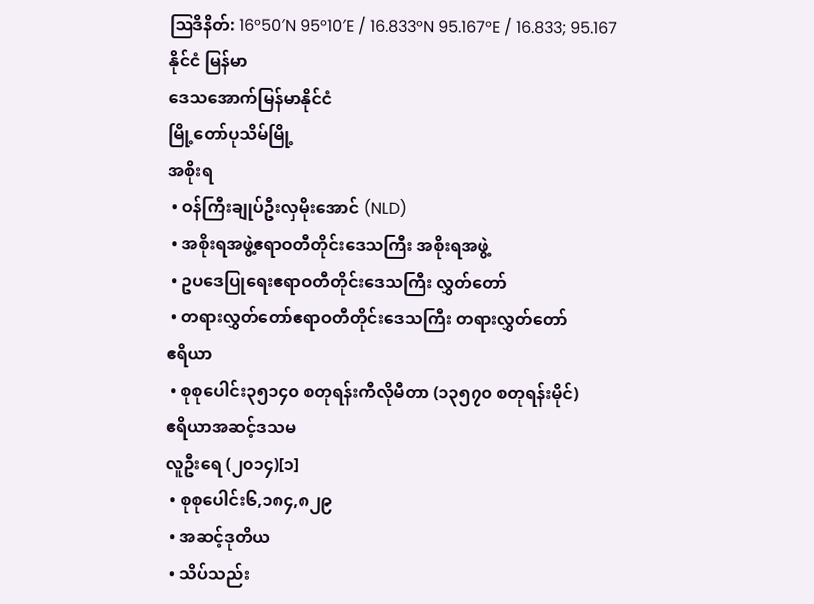ဩဒိနိတ်: 16°50′N 95°10′E / 16.833°N 95.167°E / 16.833; 95.167
နိုင်ငံ မြန်မာ
ဒေသအောက်မြန်မာနိုင်ငံ
မြို့တော်ပုသိမ်မြို့
အစိုးရ
 • ဝန်ကြီးချုပ်ဦးလှမိုးအောင် (NLD)
 • အစိုးရအဖွဲ့ဧရာဝတီတိုင်းဒေသကြီး အစိုးရအဖွဲ့
 • ဥပဒေပြုရေးဧရာဝတီတိုင်းဒေသကြီး လွှတ်တော်
 • တရားလွှတ်တော်ဧရာဝတီတိုင်းဒေသကြီး တရားလွှတ်တော်
ဧရိယာ
 • စုစုပေါင်း၃၅၁၄၀ စတုရန်းကီလိုမီတာ (၁၃၅၇၀ စတုရန်းမိုင်)
ဧရိယာအဆင့်ဒသမ
လူဦးရေ (၂၀၁၄)[၁]
 • စုစုပေါင်း၆,၁၈၄,၈၂၉
 • အဆင့်ဒုတိယ
 • သိပ်သည်း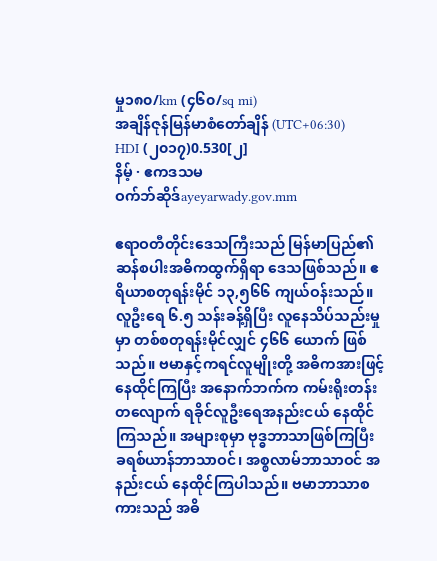မှု၁၈၀/km (၄၆၀/sq mi)
အချိန်ဇုန်မြန်မာစံတော်ချိန် (UTC+06:30)
HDI (၂၀၁၇)0.530[၂]
နိမ့် · ဧကဒသမ
ဝက်ဘ်ဆိုဒ်ayeyarwady.gov.mm

ဧရာဝတီတိုင်းဒေသကြီးသည် မြန်မာပြည်၏ ဆန်စပါးအဓိကထွက်ရှိရာ ဒေသဖြစ်သည်။ ဧရိယာစတုရန်းမိုင် ၁၃,၅၆၆ ကျယ်ဝန်းသည်။ လူဦးရေ ၆.၅ သန်းခန့်ရှိပြီး လူနေသိပ်သည်းမှုမှာ တစ်စတုရန်းမိုင်လျှင် ၄၆၆ ယောက် ဖြစ်သည်။ ဗမာနှင့်ကရင်လူမျိုးတို့ အဓိကအားဖြင့် နေထိုင်ကြပြီး အနောက်ဘက်က ကမ်းရိုးတန်းတလျောက် ရခိုင်လူဦးရေအနည်းငယ် နေထိုင်ကြသည်။ အများစုမှာ ဗုဒ္ဓဘာသာဖြစ်ကြပြီး ခရစ်ယာန်ဘာသာဝင်၊ အစ္စလာမ်ဘာသာဝင် အနည်းငယ် နေထိုင်ကြပါသည်။ ဗမာဘာသာစကားသည် အဓိ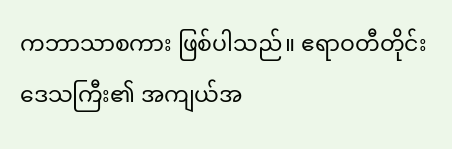ကဘာသာ‌စကား ဖြစ်ပါသည်။ ဧရာဝတီတိုင်းဒေသကြီး၏ အကျယ်အ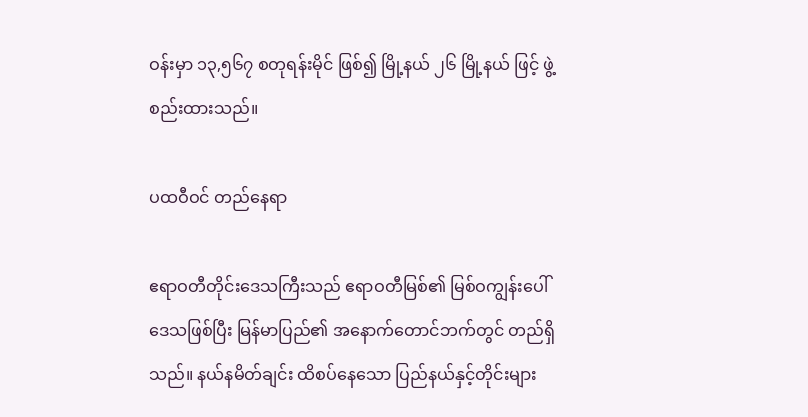ဝန်းမှာ ၁၃,၅၆၇ စတုရန်းမိုင် ဖြစ်၍ မြို့နယ် ၂၆ မြို့နယ် ဖြင့် ဖွဲ့စည်းထားသည်။

ပထဝီဝင် တည်နေရာ

ဧရာဝတီတိုင်းဒေသကြီးသည် ဧရာဝတီမြစ်၏ မြစ်ဝကျွန်းပေါ်ဒေသဖြစ်ပြီး မြန်မာပြည်၏ အနောက်တောင်ဘက်တွင် တည်ရှိသည်။ နယ်နမိတ်ချင်း ထိစပ်နေသော ပြည်နယ်နှင့်တိုင်းများ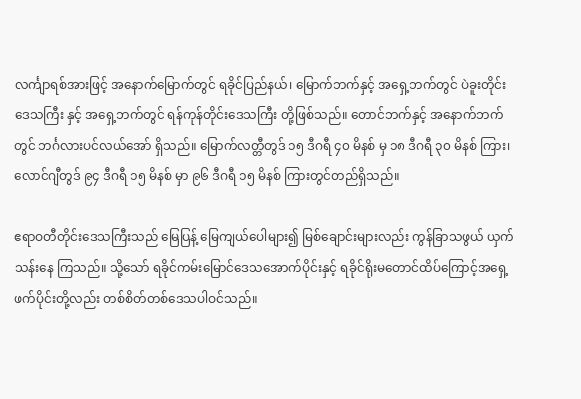လင်္ကျာရစ်အားဖြင့် အနောက်မြောက်တွင် ရခိုင်ပြည်နယ်၊ မြောက်ဘက်နှင့် အရှေ့ဘက်တွင် ပဲခူးတိုင်းဒေသကြီး နှင့် အရှေ့ဘက်တွင် ရန်ကုန်တိုင်းဒေသကြီး တို့ဖြစ်သည်။ တောင်ဘက်နှင့် အနောက်ဘက်တွင် ဘင်္ဂလားပင်လယ်အော် ရှိသည်။ မြောက်လတ္တီတွဒ် ၁၅ ဒီဂရီ ၄၀ မိနစ် မှ ၁၈ ဒီဂရီ ၃၀ မိနစ် ကြား၊ လောင်ဂျီတွဒ် ၉၄ ဒီဂရီ ၁၅ မိနစ် မှာ ၉၆ ဒီဂရီ ၁၅ မိနစ် ကြားတွင်တည်ရှိသည်။

ဧရာဝတီတိုင်းဒေသကြီးသည် မြေပြန့် မြေကျယ်ပေါများ၍ မြစ်ချောင်းများလည်း ကွန်ခြာသဖွယ် ယှက်သန်းနေ ကြသည်။ သို့သော် ရခိုင်ကမ်းမြောင်ဒေသအောက်ပိုင်းနှင့် ရခိုင်ရိုးမတောင်ထိပ်ကြောင့်အရှေ့ ဖက်ပိုင်းတို့လည်း တစ်စိတ်တစ်ဒေသပါဝင်သည်။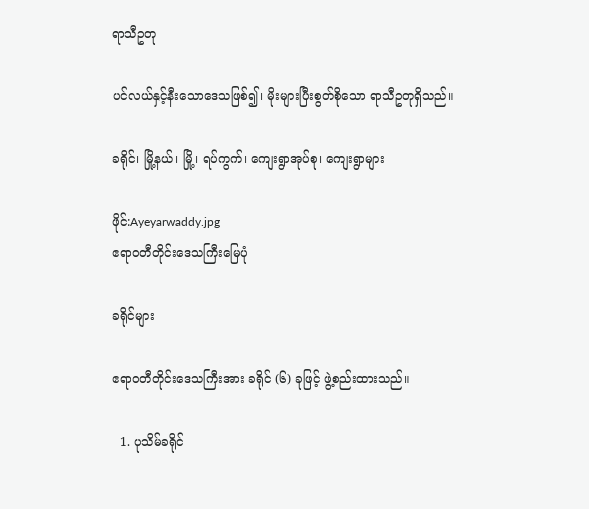ရာသီဥတု

ပင်လယ်နှင့်နီးသောဒေသဖြစ်၍၊ မိုးများပြီးစွတ်စိုသော ရာသီဥတုရှိသည်။

ခရိုင်၊ မြို့နယ်၊ မြို့၊ ရပ်ကွက်၊ ကျေးရွာအုပ်စု၊ ကျေးရွာများ

ဖိုင်:Ayeyarwaddy.jpg
ဧရာဝတီတိုင်းဒေသကြီးမြေပုံ

ခရိုင်များ

ဧရာဝတီတိုင်းဒေသကြီးအား ခရိုင် (၆) ခုဖြင့် ဖွဲ့စည်းထားသည်။

  1. ပုသိမ်ခရိုင်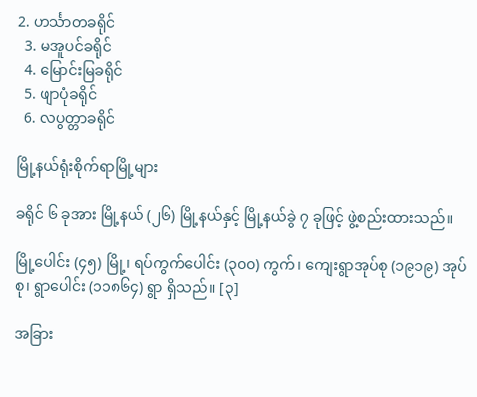2. ဟင်္သာတခရိုင်
  3. မအူပင်ခရိုင်
  4. မြောင်းမြခရိုင်
  5. ဖျာပုံခရိုင်
  6. လပွတ္တာခရိုင်

မြို့နယ်ရုံးစိုက်ရာမြို့များ

ခရိုင် ၆ ခုအား မြို့နယ် (၂၆) မြို့နယ်နှင့် မြို့နယ်ခွဲ ၇ ခုဖြင့် ဖွဲ့စည်းထားသည်။

မြို့ပေါင်း (၄၅) မြို့၊ ရပ်ကွက်ပေါင်း (၃၀၀) ကွက်၊ ကျေးရွာအုပ်စု (၁၉၁၉) အုပ်စု၊ ရွာပေါင်း (၁၁၈၆၄) ရွာ ရှိသည်။ [၃]

အခြား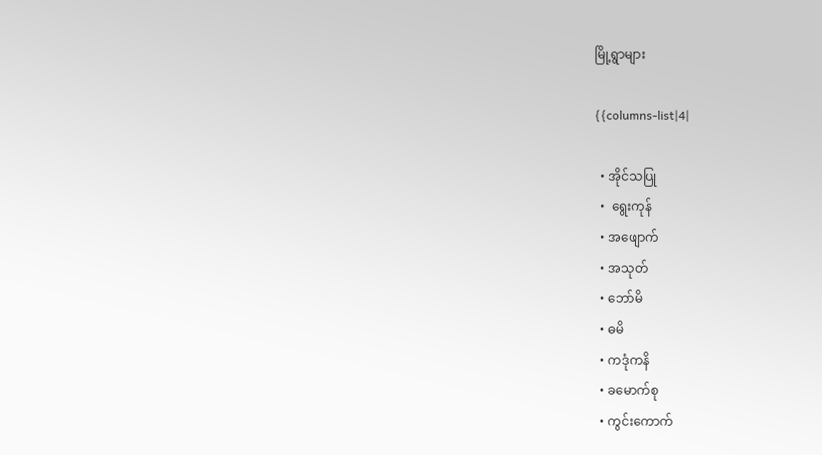မြို့ရွာများ

{{columns-list|4|

  • အိုင်သပြု
  •  ရွေးကုန်
  • အဖျောက်
  • အသုတ်
  • ဘော်မိ
  • ဓမိ
  • ကဒုံကနိ
  • ခမောက်စု
  • ကွင်းကောက်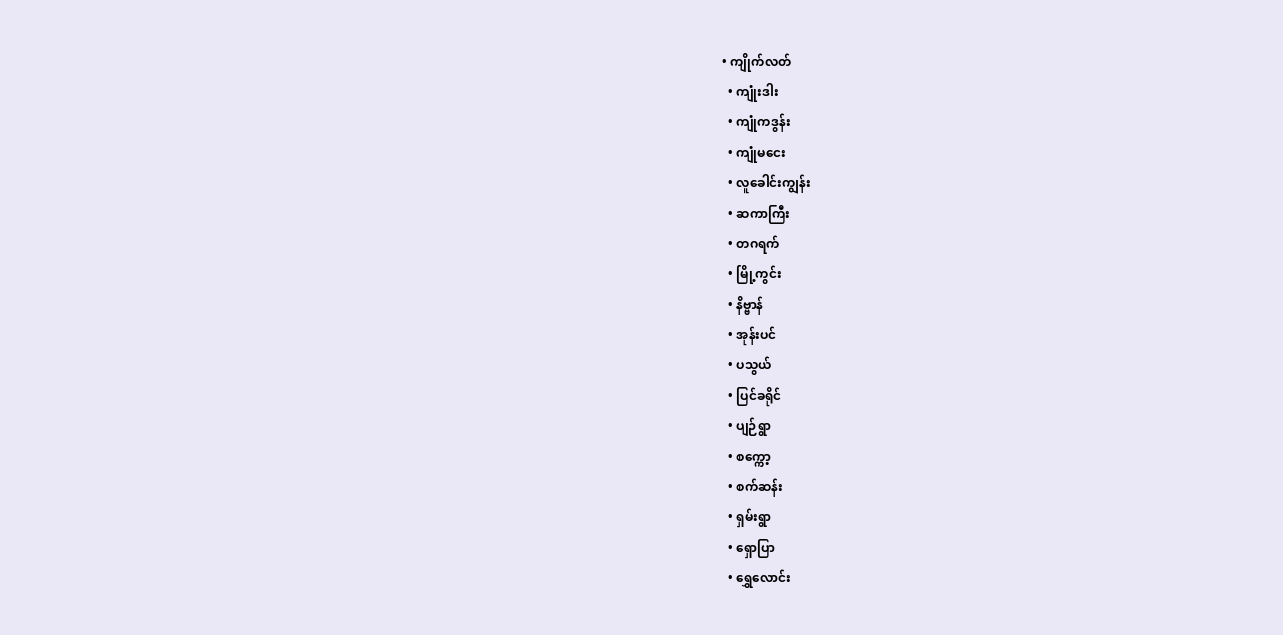• ကျိုက်လတ်
  • ကျုံးဒါး
  • ကျုံကဒွန်း
  • ကျုံမငေး
  • လူခေါင်းကျွန်း
  • ဆကာကြီး
  • တဂရက်
  • မြို့ကွင်း
  • နိဗ္ဗာန်
  • အုန်းပင်
  • ပသွယ်
  • ပြင်ခရိုင်
  • ပျဉ်ရွာ
  • စက္ကော့
  • စက်ဆန်း
  • ရှမ်းရွာ
  • ရှောပြာ
  • ရွှေလောင်း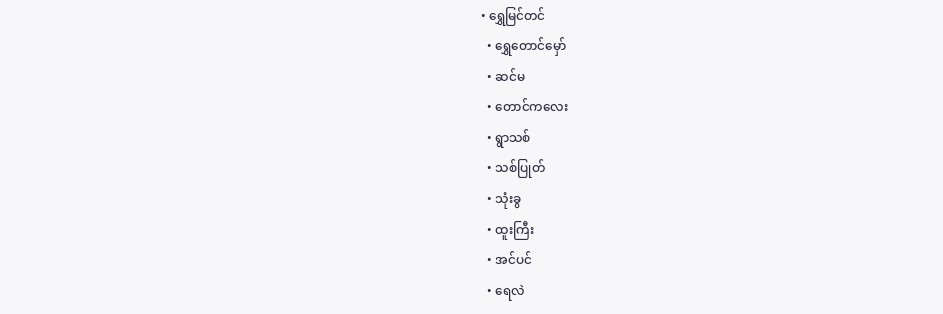• ရွှေမြင်တင်
  • ရွှေတောင်မှော်
  • ဆင်မ
  • တောင်ကလေး
  • ရွာသစ်
  • သစ်ပြုတ်
  • သုံးခွ
  • ထူးကြီး
  • အင်ပင်
  • ရေလဲ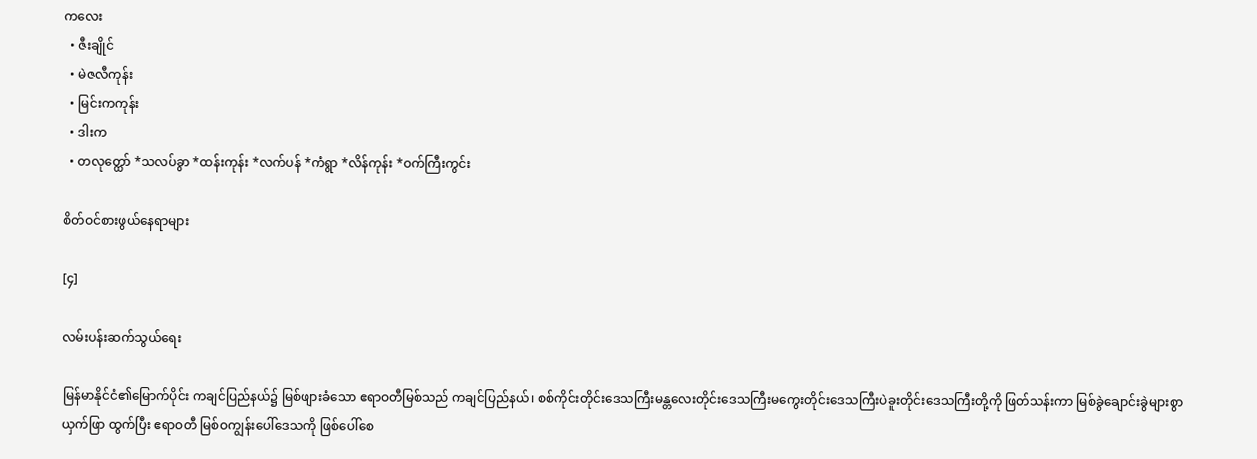ကလေး
  • ဇီးချိုင်
  • မဲဇလီကုန်း
  • မြင်းကကုန်း
  • ဒါးက
  • တလုတ္ထော် *သလပ်ခွာ *ထန်းကုန်း *လက်ပန် *ကံရွာ *လိန်ကုန်း *ဝက်ကြီးကွင်း

စိတ်ဝင်စားဖွယ်နေရာများ

[၄]

လမ်းပန်းဆက်သွယ်ရေး

မြန်မာနိုင်ငံ၏မြောက်ပိုင်း ကချင်ပြည်နယ်၌ မြစ်ဖျားခံသော ဧရာဝတီမြစ်သည် ကချင်ပြည်နယ်၊ စစ်ကိုင်းတိုင်းဒေသကြီးမန္တလေးတိုင်းဒေသကြီးမကွေးတိုင်းဒေသကြီးပဲခူးတိုင်းဒေသကြီးတို့ကို ဖြတ်သန်းကာ မြစ်ခွဲချောင်းခွဲများစွာ ယှက်ဖြာ ထွက်ပြီး ဧရာဝတီ မြစ်ဝကျွန်းပေါ်ဒေသကို ဖြစ်ပေါ်စေ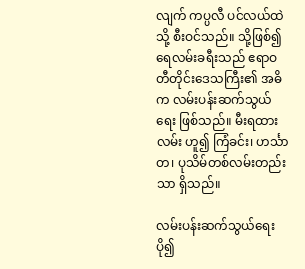လျက် ကပ္ပလီ ပင်လယ်ထဲသို့ စီးဝင်သည်။ သို့ဖြစ်၍ ရေလမ်းခရီးသည် ဧရာဝတီတိုင်းဒေသကြီး၏ အဓိက လမ်းပန်းဆက်သွယ်ရေး ဖြစ်သည်။ မီးရထားလမ်း ဟူ၍ ကြံခင်း၊ ဟင်္သာတ၊ ပုသိမ်တစ်လမ်းတည်းသာ ရှိသည်။

လမ်းပန်းဆက်သွယ်ရေး ပို၍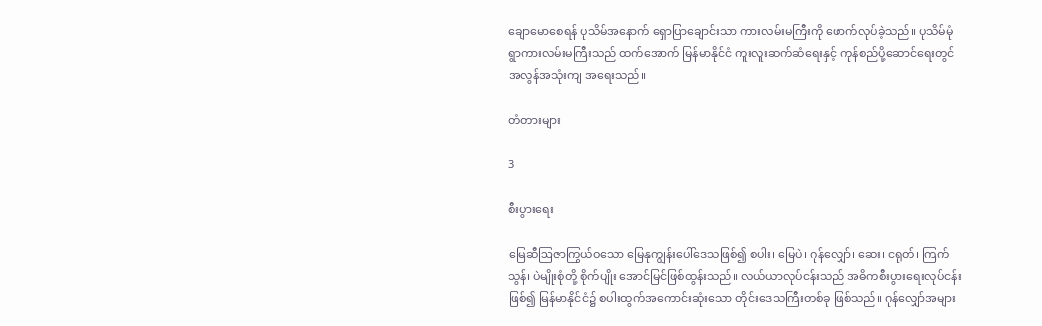ချောမောစေရန် ပုသိမ်အနောက် ရှောပြာချောင်းသာ ကားလမ်းမကြီးကို ဖောက်လုပ်ခဲ့သည်။ ပုသိမ်မုံရွာကားလမ်းမကြီးသည် ထက်အောက် မြန်မာနိုင်ငံ ကူးလူးဆက်ဆံရေးနှင့် ကုန်စည်ပို့ဆောင်ရေးတွင် အလွန်အသုံးကျ အရေးသည်။

တံတားများ

3

စီးပွားရေး

မြေဆီဩဇာကြွယ်ဝသော မြေနုကျွန်းပေါ်ဒေသဖြစ်၍ စပါး၊ မြေပဲ၊ ဂုန်လျှော်၊ ဆေး၊ ငရုတ်၊ ကြက် သွန်၊ ပဲမျိုးစုံတို့ စိုက်ပျိုး အောင်မြင်ဖြစ်ထွန်းသည်။ လယ်ယာလုပ်ငန်းသည် အဓိကစီးပွားရေးလုပ်ငန်း ဖြစ်၍ မြန်မာနိုင်ငံ၌ စပါးထွက်အကောင်းဆုံးသော တိုင်းဒေသကြီးတစ်ခု ဖြစ်သည်။ ဂုန်လျှော်အများ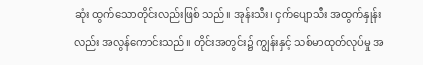ဆုံး ထွက်သောတိုင်းလည်းဖြစ် သည်။ အုန်းသီး၊ ငှက်ပျောသီး အထွက်နှုန်းလည်း အလွန်ကောင်းသည်။ တိုင်းအတွင်း၌ ကျွန်းနှင့် သစ်မာထုတ်လုပ်မှု အ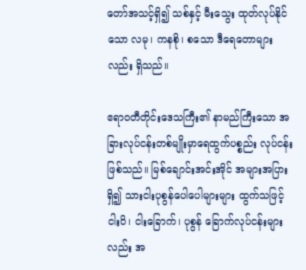တော်အသင့်ရှိ၍ သစ်နှင့် မီးသွေး ထုတ်လုပ်နိုင်သော လမု၊ ကနစို၊ စသော ဒီရေတောများ လည်း ရှိသည်။

ဧရာဝတီတိုင်းဒေသကြီး၏ နာမည်ကြီးသော အခြားလုပ်ငန်းတစ်မျိုးမှာရေထွက်ပစ္စည်း လုပ်ငန်း ဖြစ်သည်။ မြစ်ချောင်းအင်းအိုင် အများအပြားရှိ၍ သားငါးပုစွန်ပေါပေါများများ ထွက်သဖြင့် ငါးပိ၊ ငါးခြောက်၊ ပုစွန် ခြောက်လုပ်ငန်းများလည်း အ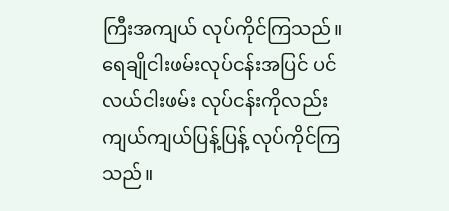ကြီးအကျယ် လုပ်ကိုင်ကြသည်။ ရေချိုငါးဖမ်းလုပ်ငန်းအပြင် ပင်လယ်ငါးဖမ်း လုပ်ငန်းကိုလည်း ကျယ်ကျယ်ပြန့်ပြန့် လုပ်ကိုင်ကြသည်။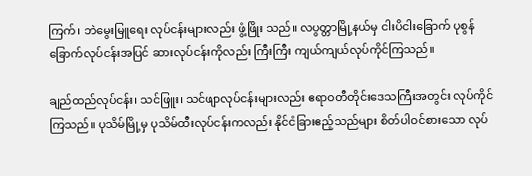ကြက်၊ ဘဲမွေးမြူရေး လုပ်ငန်းများလည်း ဖွံ့ဖြိုး သည်။ လပွတ္တာမြို့နယ်မှ ငါးပိငါးခြောက် ပုစွန်ခြောက်လုပ်ငန်းအပြင် ဆားလုပ်ငန်းကိုလည်း ကြီးကြီး ကျယ်ကျယ်လုပ်ကိုင်ကြသည်။

ချည်ထည်လုပ်ငန်း၊ သင်ဖြူး၊ သင်ဖျာလုပ်ငန်းများလည်း ဧရာဝတီတိုင်းဒေသကြီးအတွင်း လုပ်ကိုင်ကြသည်။ ပုသိမ်မြို့မှ ပုသိမ်ထီးလုပ်ငန်းကလည်း နိုင်ငံခြားဧည့်သည်များ စိတ်ပါဝင်စားသော လုပ်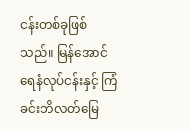ငန်းတစ်ခုဖြစ်သည်။ မြန်အောင်ရေနံလုပ်ငန်းနှင့် ကြံခင်းဘိလတ်မြေ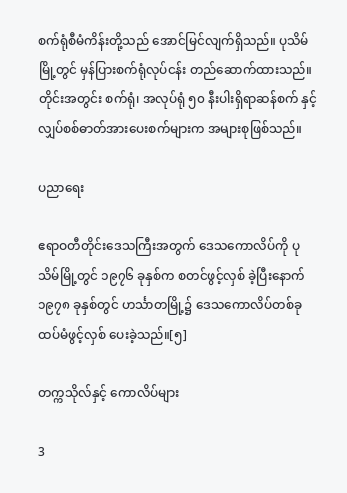စက်ရုံစီမံကိန်းတို့သည် အောင်မြင်လျက်ရှိသည်။ ပုသိမ်မြို့တွင် မှန်ပြားစက်ရုံလုပ်ငန်း တည်ဆောက်ထားသည်။ တိုင်းအတွင်း စက်ရုံ၊ အလုပ်ရုံ ၅၀ နီးပါးရှိရာဆန်စက် နှင့် လျှပ်စစ်ဓာတ်အားပေးစက်များက အများစုဖြစ်သည်။

ပညာရေး

ဧရာဝတီတိုင်းဒေသကြီးအတွက် ဒေသကောလိပ်ကို ပုသိမ်မြို့တွင် ၁၉၇၆ ခုနှစ်က စတင်ဖွင့်လှစ် ခဲ့ပြီးနောက် ၁၉၇၈ ခုနှစ်တွင် ဟင်္သာတမြို့၌ ဒေသကောလိပ်တစ်ခု ထပ်မံဖွင့်လှစ် ပေးခဲ့သည်။[၅]

တက္ကသိုလ်နှင့် ကောလိပ်များ

3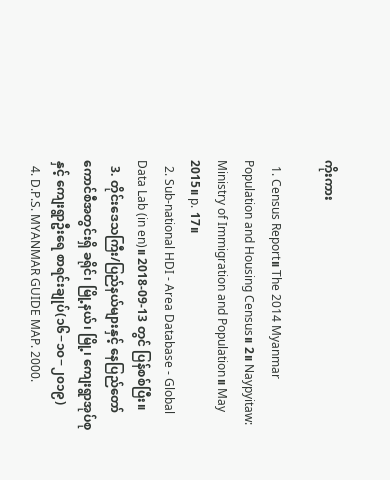ကိုးကား

  1. Census Report။ The 2014 Myanmar Population and Housing Census။ 2။ Naypyitaw: Ministry of Immigration and Population။ May 2015။ p. 17။
  2. Sub-national HDI - Area Database - Global Data Lab (in en)။ 2018-09-13 တွင် ပြန်စစ်ပြီး။
  3. တိုင်းဒေသကြီး/ပြည်နယ်များနှင့် နေပြည်တော်ကောင်စီအတွင်းရှိ ခရိုင်၊ မြို့နယ်၊ မြို့၊ ကျေးရွာအုပ်စုနှင့် ကျေးရွာဦးရေ စာရင်းချုပ်(၁၆−၁၀−၂၀၁၉)
  4. D.P.S. MYANMAR GUIDE MAP. 2000.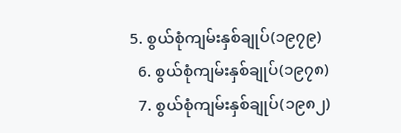5. စွယ်စုံကျမ်းနှစ်ချုပ်(၁၉၇၉)
  6. စွယ်စုံကျမ်းနှစ်ချုပ်(၁၉၇၈)
  7. စွယ်စုံကျမ်းနှစ်ချုပ်(၁၉၈၂)